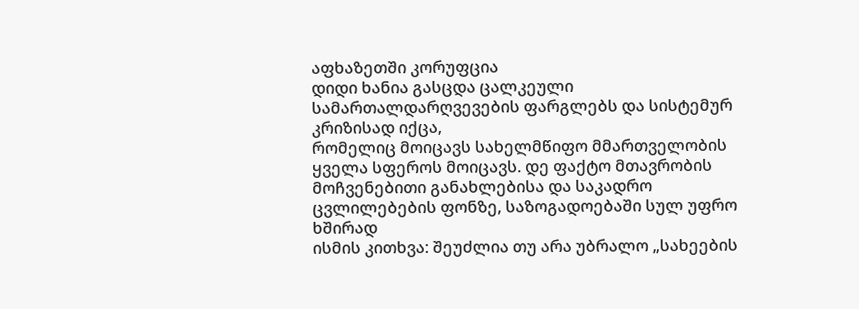აფხაზეთში კორუფცია
დიდი ხანია გასცდა ცალკეული სამართალდარღვევების ფარგლებს და სისტემურ კრიზისად იქცა,
რომელიც მოიცავს სახელმწიფო მმართველობის ყველა სფეროს მოიცავს. დე ფაქტო მთავრობის
მოჩვენებითი განახლებისა და საკადრო ცვლილებების ფონზე, საზოგადოებაში სულ უფრო ხშირად
ისმის კითხვა: შეუძლია თუ არა უბრალო „სახეების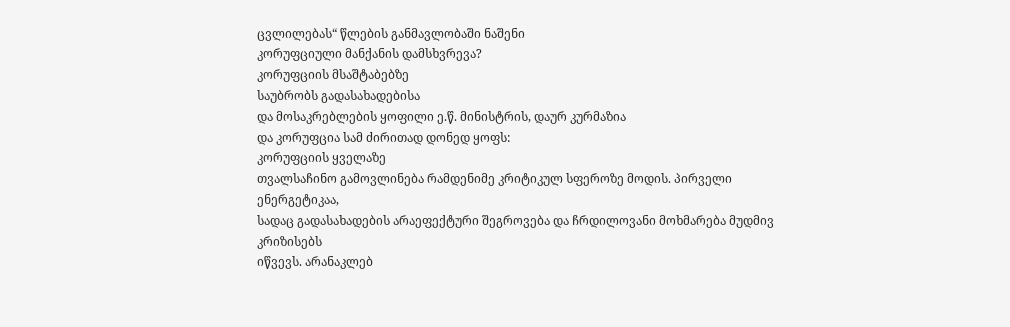ცვლილებას“ წლების განმავლობაში ნაშენი
კორუფციული მანქანის დამსხვრევა?
კორუფციის მსაშტაბებზე
საუბრობს გადასახადებისა
და მოსაკრებლების ყოფილი ე.წ. მინისტრის, დაურ კურმაზია
და კორუფცია სამ ძირითად დონედ ყოფს:
კორუფციის ყველაზე
თვალსაჩინო გამოვლინება რამდენიმე კრიტიკულ სფეროზე მოდის. პირველი ენერგეტიკაა,
სადაც გადასახადების არაეფექტური შეგროვება და ჩრდილოვანი მოხმარება მუდმივ კრიზისებს
იწვევს. არანაკლებ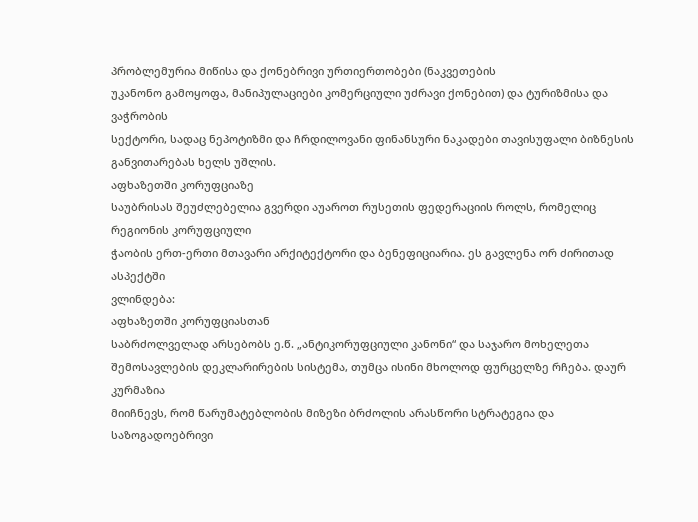პრობლემურია მიწისა და ქონებრივი ურთიერთობები (ნაკვეთების
უკანონო გამოყოფა, მანიპულაციები კომერციული უძრავი ქონებით) და ტურიზმისა და ვაჭრობის
სექტორი, სადაც ნეპოტიზმი და ჩრდილოვანი ფინანსური ნაკადები თავისუფალი ბიზნესის
განვითარებას ხელს უშლის.
აფხაზეთში კორუფციაზე
საუბრისას შეუძლებელია გვერდი აუაროთ რუსეთის ფედერაციის როლს, რომელიც რეგიონის კორუფციული
ჭაობის ერთ-ერთი მთავარი არქიტექტორი და ბენეფიციარია. ეს გავლენა ორ ძირითად ასპექტში
ვლინდება:
აფხაზეთში კორუფციასთან
საბრძოლველად არსებობს ე.წ. „ანტიკორუფციული კანონი“ და საჯარო მოხელეთა
შემოსავლების დეკლარირების სისტემა, თუმცა ისინი მხოლოდ ფურცელზე რჩება. დაურ კურმაზია
მიიჩნევს, რომ წარუმატებლობის მიზეზი ბრძოლის არასწორი სტრატეგია და საზოგადოებრივი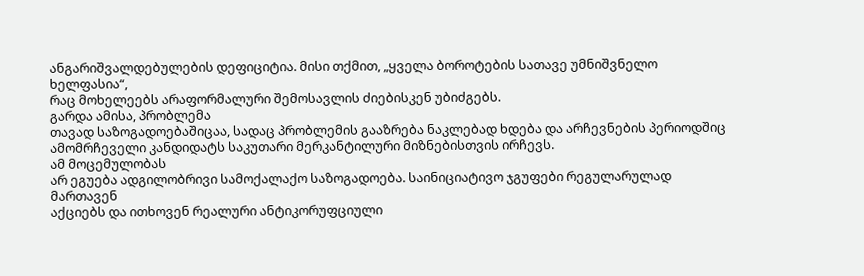ანგარიშვალდებულების დეფიციტია. მისი თქმით, „ყველა ბოროტების სათავე უმნიშვნელო ხელფასია“,
რაც მოხელეებს არაფორმალური შემოსავლის ძიებისკენ უბიძგებს.
გარდა ამისა, პრობლემა
თავად საზოგადოებაშიცაა, სადაც პრობლემის გააზრება ნაკლებად ხდება და არჩევნების პერიოდშიც
ამომრჩეველი კანდიდატს საკუთარი მერკანტილური მიზნებისთვის ირჩევს.
ამ მოცემულობას
არ ეგუება ადგილობრივი სამოქალაქო საზოგადოება. საინიციატივო ჯგუფები რეგულარულად მართავენ
აქციებს და ითხოვენ რეალური ანტიკორუფციული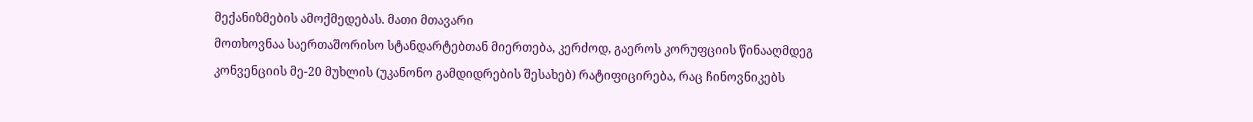მექანიზმების ამოქმედებას. მათი მთავარი
მოთხოვნაა საერთაშორისო სტანდარტებთან მიერთება, კერძოდ, გაეროს კორუფციის წინააღმდეგ
კონვენციის მე-20 მუხლის (უკანონო გამდიდრების შესახებ) რატიფიცირება, რაც ჩინოვნიკებს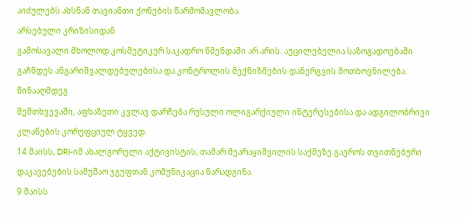აიძულებს ახსნან თავიანთი ქონების წარმომავლობა.
არსებული კრიზისიდან
გამოსავალი მხოლოდ კოსმეტიკურ საკადრო წმენდაში არ არის. აუცილებელია საზოგადოებაში
გაჩნდეს ანგარიშვალდებულებისა და კონტროლის მექნიზმების დანერგვის მოთხოვნილება. წინააღმდეგ
შემთხვევაში, აფხაზეთი კვლავ დარჩება რუსული ოლიგარქიული ინტერესებისა და ადგილობრივი
კლანების კორუფციულ ტყვედ.
14 მაისს, DRI-იმ ახალგორელი აქტივისტის, თამარ მეარაყიშვილის საქმეზე გაეროს თვითნებური დაკავებების სამუშაო ჯგუფთან კომუნიკაცია წარადგინა.
9 მაისს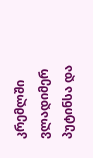კრემლში ვლადიმერ პუტინსა და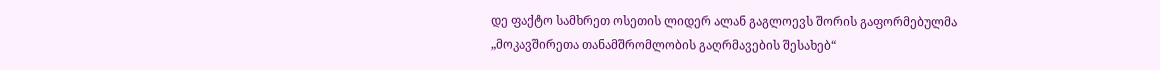დე ფაქტო სამხრეთ ოსეთის ლიდერ ალან გაგლოევს შორის გაფორმებულმა
„მოკავშირეთა თანამშრომლობის გაღრმავების შესახებ“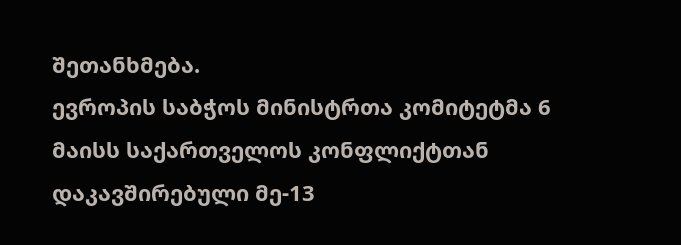შეთანხმება.
ევროპის საბჭოს მინისტრთა კომიტეტმა 6 მაისს საქართველოს კონფლიქტთან დაკავშირებული მე-13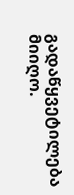გადაწყვეტილება მიიღო.